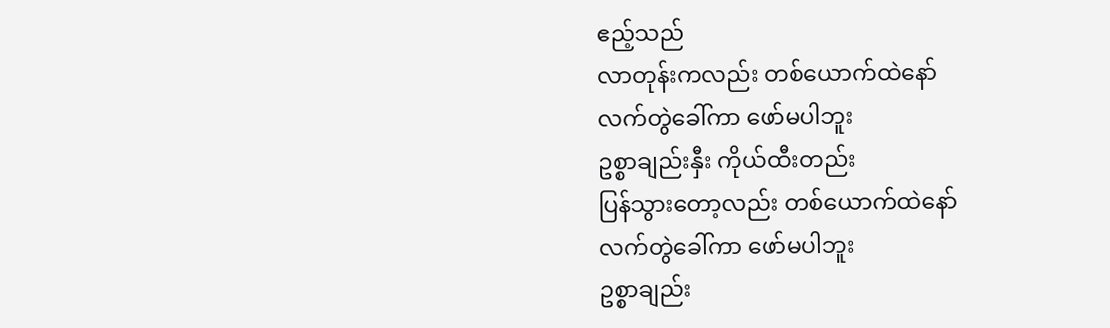ဧည့်သည်
လာတုန်းကလည်း တစ်ယောက်ထဲနော်
လက်တွဲခေါ်ကာ ဖော်မပါဘူး
ဥစ္စာချည်းနှီး ကိုယ်ထီးတည်း
ပြန်သွားတော့လည်း တစ်ယောက်ထဲနော်
လက်တွဲခေါ်ကာ ဖော်မပါဘူး
ဥစ္စာချည်း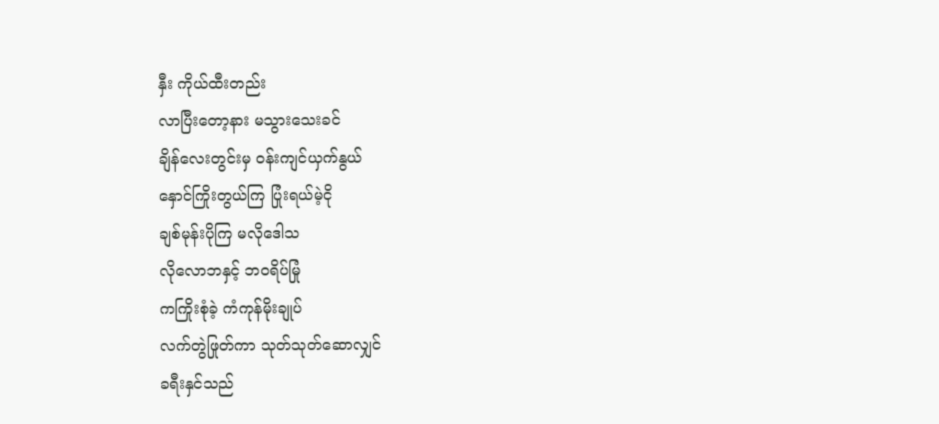နှီး ကိုယ်ထီးတည်း
လာပြီးတော့နား မသွားသေးခင်
ချိန်လေးတွင်းမှ ဝန်းကျင်ယှက်နွယ်
နှောင်ကြိုးတွယ်ကြ ပြုံးရယ်မဲ့ငို
ချစ်မုန်းပိုကြ မလိုဒေါသ
လိုလောဘနှင့် ဘဝရိပ်မြုံ
ကကြိုးစုံခဲ့ ကံကုန်မိုးချုပ်
လက်တွဲဖြုတ်ကာ သုတ်သုတ်ဆောလျှင်
ခရီးနှင်သည်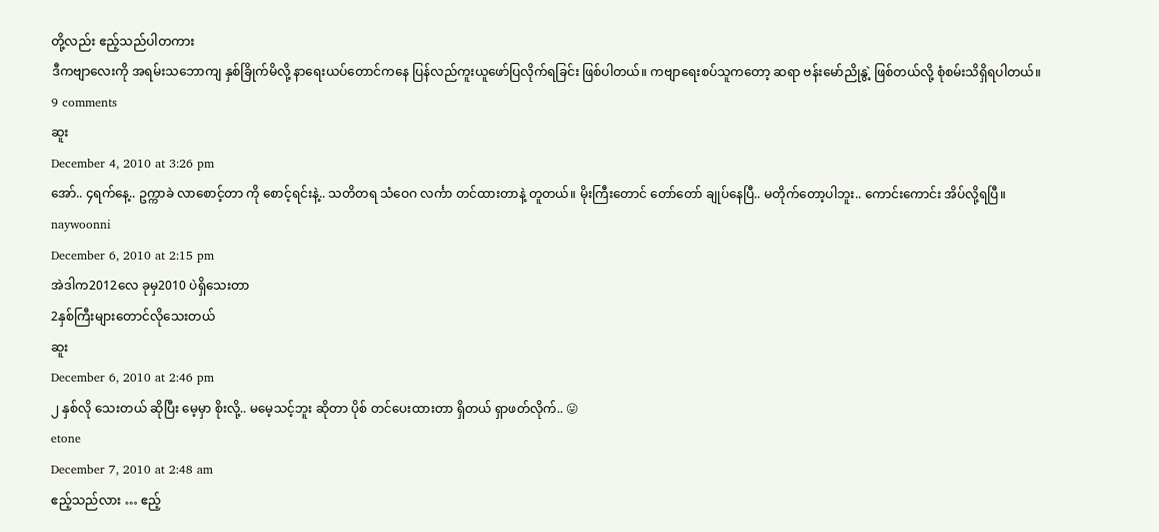တို့လည်း ဧည့်သည်ပါတကား
ဒီကဗျာလေးကို အရမ်းသဘောကျ နှစ်ခြိုက်မိလို့ နာရေးယပ်တောင်ကနေ ပြန်လည်ကူးယူဖော်ပြလိုက်ရခြင်း ဖြစ်ပါတယ်။ ကဗျာရေးစပ်သူကတော့ ဆရာ ဗန်းမော်ညိုနွဲ့ ဖြစ်တယ်လို့ စုံစမ်းသိရှိရပါတယ်။
9 comments
ဆူး
December 4, 2010 at 3:26 pm
အော်.. ၄ရက်နေ့.. ဥက္ကာခဲ လာစောင့်တာ ကို စောင့်ရင်းနဲ့.. သတိတရ သံဝေဂ လင်္ကာ တင်ထားတာနဲ့ တူတယ်။ မိုးကြီးတောင် တော်တော် ချုပ်နေပြီ.. မတိုက်တော့ပါဘူး.. ကောင်းကောင်း အိပ်လို့ရပြီ။
naywoonni
December 6, 2010 at 2:15 pm
အဲဒါက2012လေ ခုမှ2010 ပဲရှိသေးတာ
2နှစ်ကြီးများတောင်လိုသေးတယ်
ဆူး
December 6, 2010 at 2:46 pm
၂ နှစ်လို သေးတယ် ဆိုပြီး မေ့မှာ စိုးလို့.. မမေ့သင့်ဘူး ဆိုတာ ပိုစ် တင်ပေးထားတာ ရှိတယ် ရှာဖတ်လိုက်.. 😛
etone
December 7, 2010 at 2:48 am
ဧည့်သည်လား … ဧည့်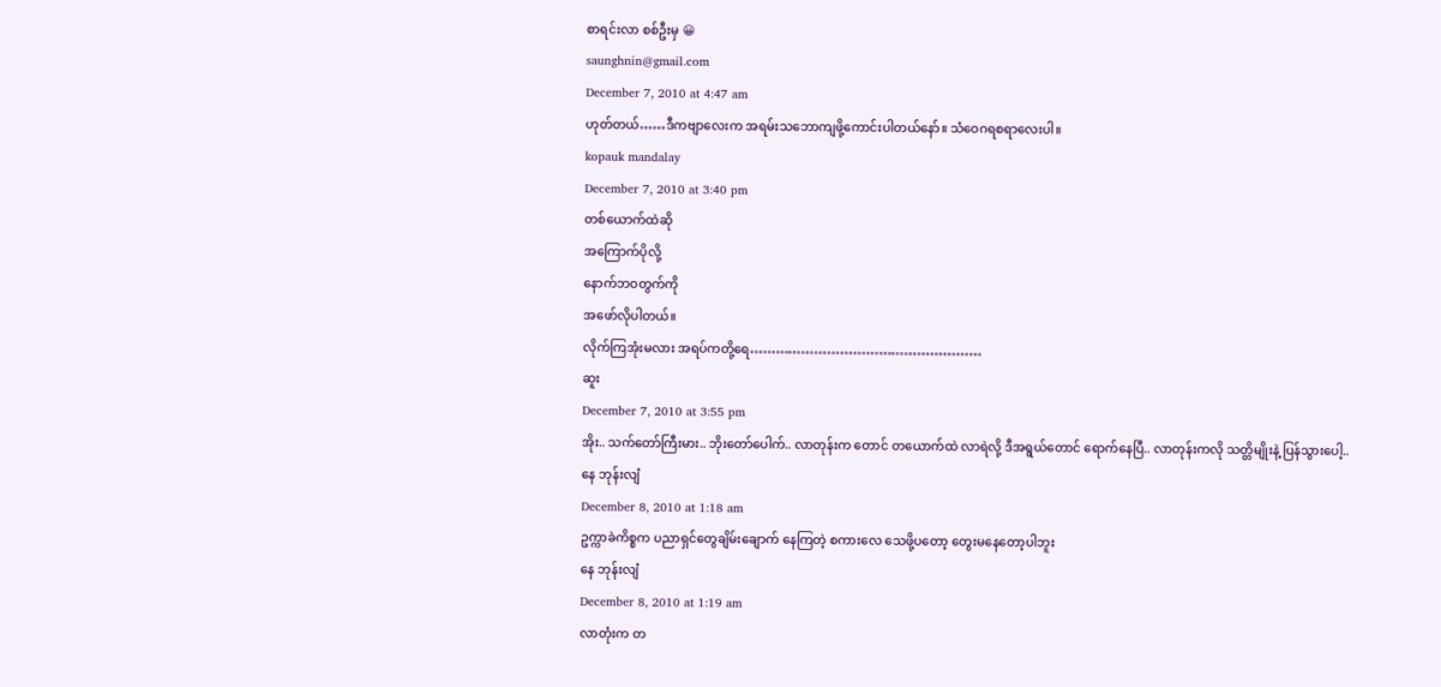စာရင်းလာ စစ်ဦးမှ 😀
saunghnin@gmail.com
December 7, 2010 at 4:47 am
ဟုတ်တယ်……ဒီကဗျာလေးက အရမ်းသဘောကျဖို့ကောင်းပါတယ်နော်။ သံဝေဂရစရာလေးပါ။
kopauk mandalay
December 7, 2010 at 3:40 pm
တစ်ယောက်ထဲဆို
အကြောက်ပိုလို့
နောက်ဘဝတွက်ကို
အဖော်လိုပါတယ်။
လိုက်ကြအုံးမလား အရပ်ကတို့ရေ………………………………………………
ဆူး
December 7, 2010 at 3:55 pm
အိုး.. သက်တော်ကြီးမား.. ဘိုးတော်ပေါက်.. လာတုန်းက တောင် တယောက်ထဲ လာရဲလို့ ဒီအရွယ်တောင် ရောက်နေပြီ.. လာတုန်းကလို သတ္တိမျိုးနဲ့ ပြန်သွားပေါ့..
နေ ဘုန်းလျံ
December 8, 2010 at 1:18 am
ဥက္ကာခဲကိစ္စက ပညာရှင်တွေချိမ်းချောက် နေကြတဲ့ စကားလေ သေဖို့ပတော့ တွေးမနေတော့ပါဘူး
နေ ဘုန်းလျံ
December 8, 2010 at 1:19 am
လာတုံးက တ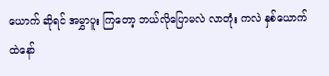ယောက် ဆိုရင် အမွှာပူး ကြတော့ ဘယ်လိုပြောမလဲ လာတုံး ကလဲ နှစ်ယောက်ထဲနော်